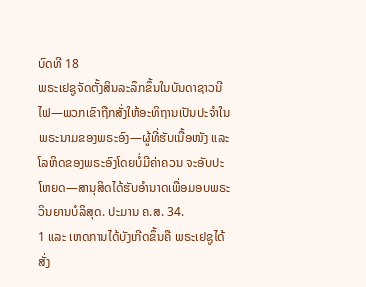ບົດທີ 18
ພຣະເຢຊູຈັດຕັ້ງສິນລະລຶກຂຶ້ນໃນບັນດາຊາວນີໄຟ—ພວກເຂົາຖືກສັ່ງໃຫ້ອະທິຖານເປັນປະຈຳໃນພຣະນາມຂອງພຣະອົງ—ຜູ້ທີ່ຮັບເນື້ອໜັງ ແລະ ໂລຫິດຂອງພຣະອົງໂດຍບໍ່ມີຄ່າຄວນ ຈະອັບປະໂຫຍດ—ສານຸສິດໄດ້ຮັບອຳນາດເພື່ອມອບພຣະວິນຍານບໍລິສຸດ. ປະມານ ຄ.ສ. 34.
1 ແລະ ເຫດການໄດ້ບັງເກີດຂຶ້ນຄື ພຣະເຢຊູໄດ້ສັ່ງ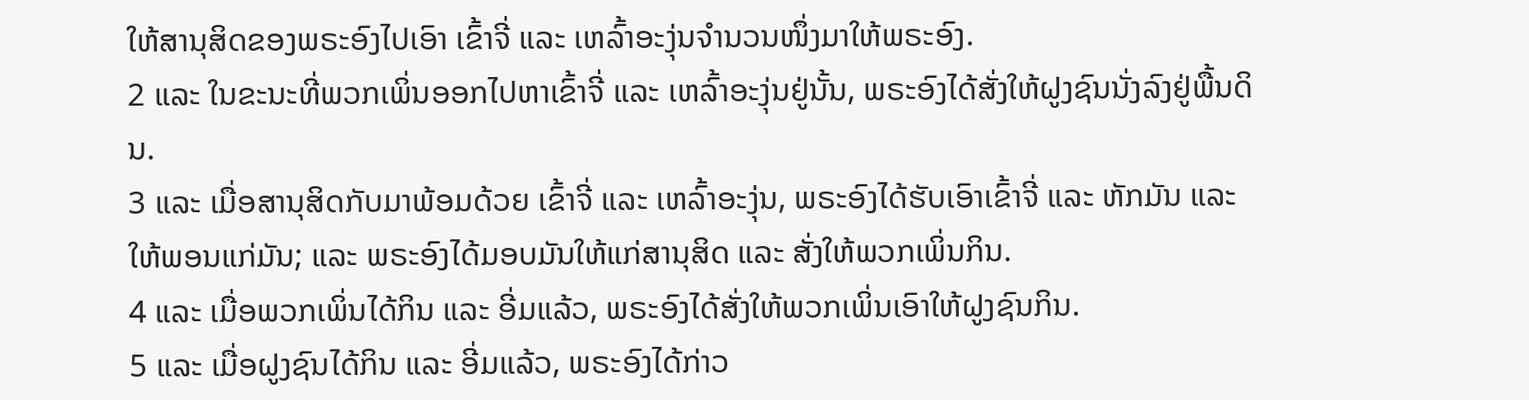ໃຫ້ສານຸສິດຂອງພຣະອົງໄປເອົາ ເຂົ້າຈີ່ ແລະ ເຫລົ້າອະງຸ່ນຈຳນວນໜຶ່ງມາໃຫ້ພຣະອົງ.
2 ແລະ ໃນຂະນະທີ່ພວກເພິ່ນອອກໄປຫາເຂົ້າຈີ່ ແລະ ເຫລົ້າອະງຸ່ນຢູ່ນັ້ນ, ພຣະອົງໄດ້ສັ່ງໃຫ້ຝູງຊົນນັ່ງລົງຢູ່ພື້ນດິນ.
3 ແລະ ເມື່ອສານຸສິດກັບມາພ້ອມດ້ວຍ ເຂົ້າຈີ່ ແລະ ເຫລົ້າອະງຸ່ນ, ພຣະອົງໄດ້ຮັບເອົາເຂົ້າຈີ່ ແລະ ຫັກມັນ ແລະ ໃຫ້ພອນແກ່ມັນ; ແລະ ພຣະອົງໄດ້ມອບມັນໃຫ້ແກ່ສານຸສິດ ແລະ ສັ່ງໃຫ້ພວກເພິ່ນກິນ.
4 ແລະ ເມື່ອພວກເພິ່ນໄດ້ກິນ ແລະ ອີ່ມແລ້ວ, ພຣະອົງໄດ້ສັ່ງໃຫ້ພວກເພິ່ນເອົາໃຫ້ຝູງຊົນກິນ.
5 ແລະ ເມື່ອຝູງຊົນໄດ້ກິນ ແລະ ອີ່ມແລ້ວ, ພຣະອົງໄດ້ກ່າວ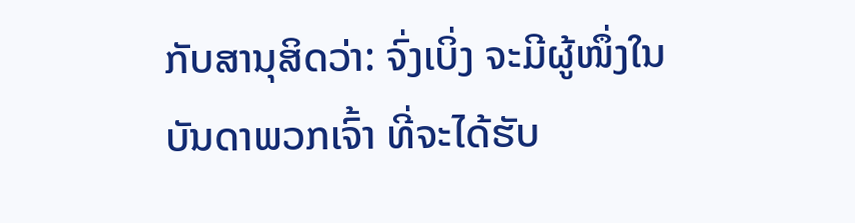ກັບສານຸສິດວ່າ: ຈົ່ງເບິ່ງ ຈະມີຜູ້ໜຶ່ງໃນບັນດາພວກເຈົ້າ ທີ່ຈະໄດ້ຮັບ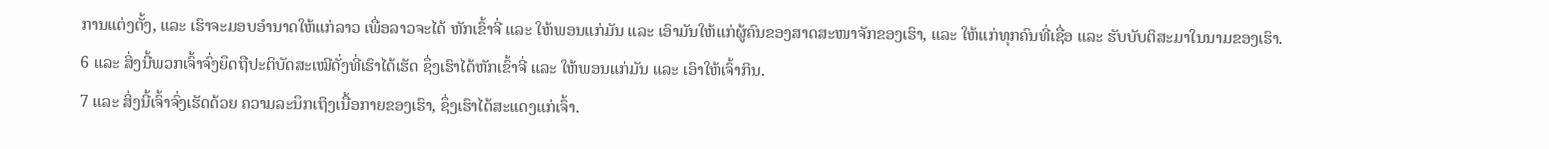ການແຕ່ງຕັ້ງ, ແລະ ເຮົາຈະມອບອຳນາດໃຫ້ແກ່ລາວ ເພື່ອລາວຈະໄດ້ ຫັກເຂົ້າຈີ່ ແລະ ໃຫ້ພອນແກ່ມັນ ແລະ ເອົາມັນໃຫ້ແກ່ຜູ້ຄົນຂອງສາດສະໜາຈັກຂອງເຮົາ, ແລະ ໃຫ້ແກ່ທຸກຄົນທີ່ເຊື່ອ ແລະ ຮັບບັບຕິສະມາໃນນາມຂອງເຮົາ.
6 ແລະ ສິ່ງນີ້ພວກເຈົ້າຈົ່ງຍຶດຖືປະຕິບັດສະເໝີດັ່ງທີ່ເຮົາໄດ້ເຮັດ ຊຶ່ງເຮົາໄດ້ຫັກເຂົ້າຈີ່ ແລະ ໃຫ້ພອນແກ່ມັນ ແລະ ເອົາໃຫ້ເຈົ້າກິນ.
7 ແລະ ສິ່ງນີ້ເຈົ້າຈົ່ງເຮັດດ້ວຍ ຄວາມລະນຶກເຖິງເນື້ອກາຍຂອງເຮົາ, ຊຶ່ງເຮົາໄດ້ສະແດງແກ່ເຈົ້າ.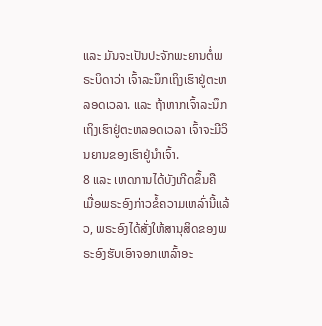ແລະ ມັນຈະເປັນປະຈັກພະຍານຕໍ່ພຣະບິດາວ່າ ເຈົ້າລະນຶກເຖິງເຮົາຢູ່ຕະຫລອດເວລາ. ແລະ ຖ້າຫາກເຈົ້າລະນຶກເຖິງເຮົາຢູ່ຕະຫລອດເວລາ ເຈົ້າຈະມີວິນຍານຂອງເຮົາຢູ່ນຳເຈົ້າ.
8 ແລະ ເຫດການໄດ້ບັງເກີດຂຶ້ນຄື ເມື່ອພຣະອົງກ່າວຂໍ້ຄວາມເຫລົ່ານີ້ແລ້ວ, ພຣະອົງໄດ້ສັ່ງໃຫ້ສານຸສິດຂອງພຣະອົງຮັບເອົາຈອກເຫລົ້າອະ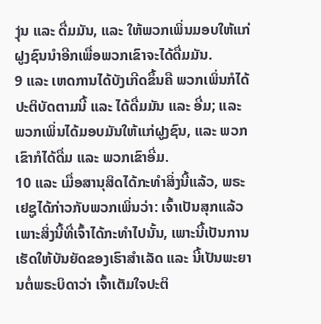ງຸ່ນ ແລະ ດື່ມມັນ, ແລະ ໃຫ້ພວກເພິ່ນມອບໃຫ້ແກ່ຝູງຊົນນຳອີກເພື່ອພວກເຂົາຈະໄດ້ດື່ມມັນ.
9 ແລະ ເຫດການໄດ້ບັງເກີດຂຶ້ນຄື ພວກເພິ່ນກໍໄດ້ປະຕິບັດຕາມນີ້ ແລະ ໄດ້ດື່ມມັນ ແລະ ອີ່ມ; ແລະ ພວກເພິ່ນໄດ້ມອບມັນໃຫ້ແກ່ຝູງຊົນ, ແລະ ພວກເຂົາກໍໄດ້ດື່ມ ແລະ ພວກເຂົາອີ່ມ.
10 ແລະ ເມື່ອສານຸສິດໄດ້ກະທຳສິ່ງນີ້ແລ້ວ, ພຣະເຢຊູໄດ້ກ່າວກັບພວກເພິ່ນວ່າ: ເຈົ້າເປັນສຸກແລ້ວ ເພາະສິ່ງນີ້ທີ່ເຈົ້າໄດ້ກະທຳໄປນັ້ນ, ເພາະນີ້ເປັນການເຮັດໃຫ້ບັນຍັດຂອງເຮົາສຳເລັດ ແລະ ນີ້ເປັນພະຍານຕໍ່ພຣະບິດາວ່າ ເຈົ້າເຕັມໃຈປະຕິ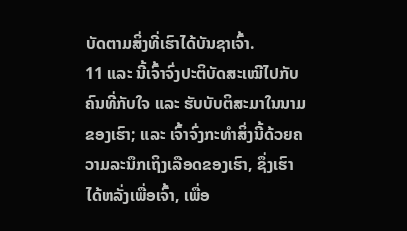ບັດຕາມສິ່ງທີ່ເຮົາໄດ້ບັນຊາເຈົ້າ.
11 ແລະ ນີ້ເຈົ້າຈົ່ງປະຕິບັດສະເໝີໄປກັບຄົນທີ່ກັບໃຈ ແລະ ຮັບບັບຕິສະມາໃນນາມຂອງເຮົາ; ແລະ ເຈົ້າຈົ່ງກະທຳສິ່ງນີ້ດ້ວຍຄວາມລະນຶກເຖິງເລືອດຂອງເຮົາ, ຊຶ່ງເຮົາໄດ້ຫລັ່ງເພື່ອເຈົ້າ, ເພື່ອ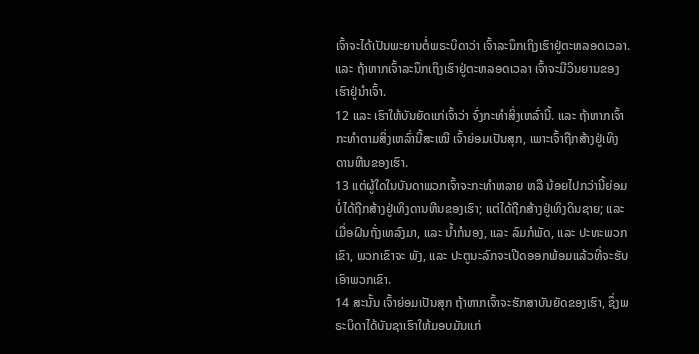ເຈົ້າຈະໄດ້ເປັນພະຍານຕໍ່ພຣະບິດາວ່າ ເຈົ້າລະນຶກເຖິງເຮົາຢູ່ຕະຫລອດເວລາ. ແລະ ຖ້າຫາກເຈົ້າລະນຶກເຖິງເຮົາຢູ່ຕະຫລອດເວລາ ເຈົ້າຈະມີວິນຍານຂອງເຮົາຢູ່ນຳເຈົ້າ.
12 ແລະ ເຮົາໃຫ້ບັນຍັດແກ່ເຈົ້າວ່າ ຈົ່ງກະທຳສິ່ງເຫລົ່ານີ້. ແລະ ຖ້າຫາກເຈົ້າກະທຳຕາມສິ່ງເຫລົ່ານີ້ສະເໝີ ເຈົ້າຍ່ອມເປັນສຸກ, ເພາະເຈົ້າຖືກສ້າງຢູ່ເທິງ ດານຫີນຂອງເຮົາ.
13 ແຕ່ຜູ້ໃດໃນບັນດາພວກເຈົ້າຈະກະທຳຫລາຍ ຫລື ນ້ອຍໄປກວ່ານີ້ຍ່ອມບໍ່ໄດ້ຖືກສ້າງຢູ່ເທິງດານຫີນຂອງເຮົາ; ແຕ່ໄດ້ຖືກສ້າງຢູ່ເທິງດິນຊາຍ; ແລະ ເມື່ອຝົນຖັ່ງເທລົງມາ, ແລະ ນ້ຳກໍນອງ, ແລະ ລົມກໍພັດ, ແລະ ປະທະພວກເຂົາ, ພວກເຂົາຈະ ພັງ, ແລະ ປະຕູນະລົກຈະເປີດອອກພ້ອມແລ້ວທີ່ຈະຮັບເອົາພວກເຂົາ.
14 ສະນັ້ນ ເຈົ້າຍ່ອມເປັນສຸກ ຖ້າຫາກເຈົ້າຈະຮັກສາບັນຍັດຂອງເຮົາ, ຊຶ່ງພຣະບິດາໄດ້ບັນຊາເຮົາໃຫ້ມອບມັນແກ່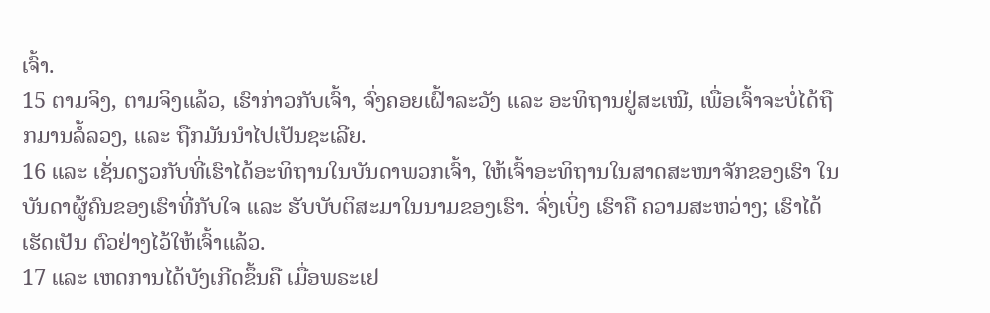ເຈົ້າ.
15 ຕາມຈິງ, ຕາມຈິງແລ້ວ, ເຮົາກ່າວກັບເຈົ້າ, ຈົ່ງຄອຍເຝົ້າລະວັງ ແລະ ອະທິຖານຢູ່ສະເໝີ, ເພື່ອເຈົ້າຈະບໍ່ໄດ້ຖືກມານລໍ້ລວງ, ແລະ ຖືກມັນນຳໄປເປັນຊະເລີຍ.
16 ແລະ ເຊັ່ນດຽວກັບທີ່ເຮົາໄດ້ອະທິຖານໃນບັນດາພວກເຈົ້າ, ໃຫ້ເຈົ້າອະທິຖານໃນສາດສະໜາຈັກຂອງເຮົາ ໃນບັນດາຜູ້ຄົນຂອງເຮົາທີ່ກັບໃຈ ແລະ ຮັບບັບຕິສະມາໃນນາມຂອງເຮົາ. ຈົ່ງເບິ່ງ ເຮົາຄື ຄວາມສະຫວ່າງ; ເຮົາໄດ້ເຮັດເປັນ ຕົວຢ່າງໄວ້ໃຫ້ເຈົ້າແລ້ວ.
17 ແລະ ເຫດການໄດ້ບັງເກີດຂຶ້ນຄື ເມື່ອພຣະເຢ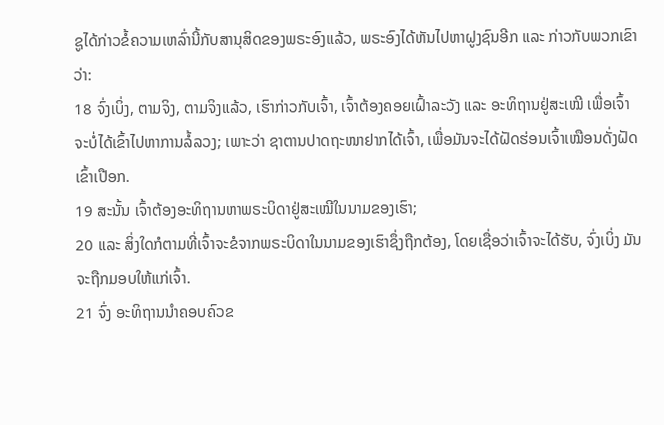ຊູໄດ້ກ່າວຂໍ້ຄວາມເຫລົ່ານີ້ກັບສານຸສິດຂອງພຣະອົງແລ້ວ, ພຣະອົງໄດ້ຫັນໄປຫາຝູງຊົນອີກ ແລະ ກ່າວກັບພວກເຂົາວ່າ:
18 ຈົ່ງເບິ່ງ, ຕາມຈິງ, ຕາມຈິງແລ້ວ, ເຮົາກ່າວກັບເຈົ້າ, ເຈົ້າຕ້ອງຄອຍເຝົ້າລະວັງ ແລະ ອະທິຖານຢູ່ສະເໝີ ເພື່ອເຈົ້າຈະບໍ່ໄດ້ເຂົ້າໄປຫາການລໍ້ລວງ; ເພາະວ່າ ຊາຕານປາດຖະໜາຢາກໄດ້ເຈົ້າ, ເພື່ອມັນຈະໄດ້ຝັດຮ່ອນເຈົ້າເໝືອນດັ່ງຝັດເຂົ້າເປືອກ.
19 ສະນັ້ນ ເຈົ້າຕ້ອງອະທິຖານຫາພຣະບິດາຢູ່ສະເໝີໃນນາມຂອງເຮົາ;
20 ແລະ ສິ່ງໃດກໍຕາມທີ່ເຈົ້າຈະຂໍຈາກພຣະບິດາໃນນາມຂອງເຮົາຊຶ່ງຖືກຕ້ອງ, ໂດຍເຊື່ອວ່າເຈົ້າຈະໄດ້ຮັບ, ຈົ່ງເບິ່ງ ມັນຈະຖືກມອບໃຫ້ແກ່ເຈົ້າ.
21 ຈົ່ງ ອະທິຖານນຳຄອບຄົວຂ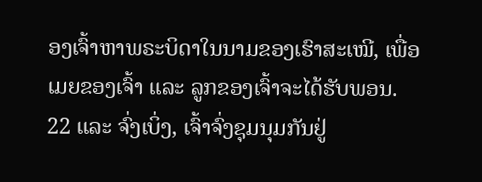ອງເຈົ້າຫາພຣະບິດາໃນນາມຂອງເຮົາສະເໝີ, ເພື່ອເມຍຂອງເຈົ້າ ແລະ ລູກຂອງເຈົ້າຈະໄດ້ຮັບພອນ.
22 ແລະ ຈົ່ງເບິ່ງ, ເຈົ້າຈົ່ງຊຸມນຸມກັນຢູ່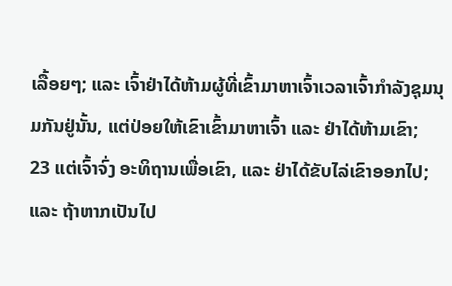ເລື້ອຍໆ; ແລະ ເຈົ້າຢ່າໄດ້ຫ້າມຜູ້ທີ່ເຂົ້າມາຫາເຈົ້າເວລາເຈົ້າກຳລັງຊຸມນຸມກັນຢູ່ນັ້ນ, ແຕ່ປ່ອຍໃຫ້ເຂົາເຂົ້າມາຫາເຈົ້າ ແລະ ຢ່າໄດ້ຫ້າມເຂົາ;
23 ແຕ່ເຈົ້າຈົ່ງ ອະທິຖານເພື່ອເຂົາ, ແລະ ຢ່າໄດ້ຂັບໄລ່ເຂົາອອກໄປ; ແລະ ຖ້າຫາກເປັນໄປ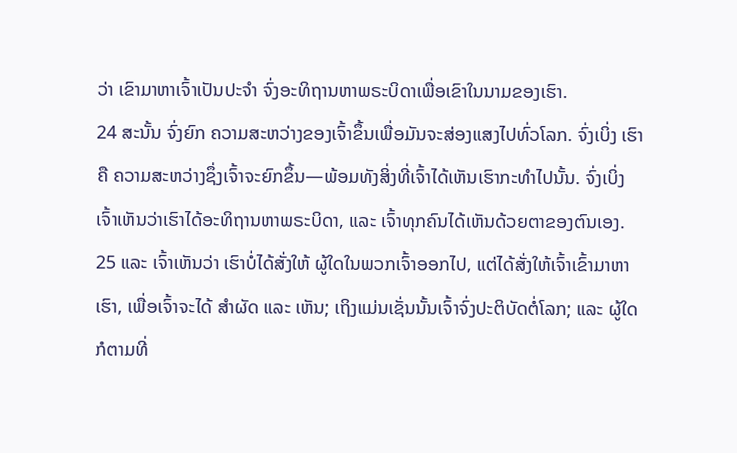ວ່າ ເຂົາມາຫາເຈົ້າເປັນປະຈຳ ຈົ່ງອະທິຖານຫາພຣະບິດາເພື່ອເຂົາໃນນາມຂອງເຮົາ.
24 ສະນັ້ນ ຈົ່ງຍົກ ຄວາມສະຫວ່າງຂອງເຈົ້າຂຶ້ນເພື່ອມັນຈະສ່ອງແສງໄປທົ່ວໂລກ. ຈົ່ງເບິ່ງ ເຮົາຄື ຄວາມສະຫວ່າງຊຶ່ງເຈົ້າຈະຍົກຂຶ້ນ—ພ້ອມທັງສິ່ງທີ່ເຈົ້າໄດ້ເຫັນເຮົາກະທຳໄປນັ້ນ. ຈົ່ງເບິ່ງ ເຈົ້າເຫັນວ່າເຮົາໄດ້ອະທິຖານຫາພຣະບິດາ, ແລະ ເຈົ້າທຸກຄົນໄດ້ເຫັນດ້ວຍຕາຂອງຕົນເອງ.
25 ແລະ ເຈົ້າເຫັນວ່າ ເຮົາບໍ່ໄດ້ສັ່ງໃຫ້ ຜູ້ໃດໃນພວກເຈົ້າອອກໄປ, ແຕ່ໄດ້ສັ່ງໃຫ້ເຈົ້າເຂົ້າມາຫາເຮົາ, ເພື່ອເຈົ້າຈະໄດ້ ສຳຜັດ ແລະ ເຫັນ; ເຖິງແມ່ນເຊັ່ນນັ້ນເຈົ້າຈົ່ງປະຕິບັດຕໍ່ໂລກ; ແລະ ຜູ້ໃດກໍຕາມທີ່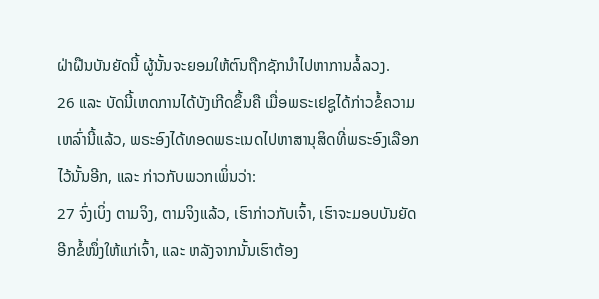ຝ່າຝືນບັນຍັດນີ້ ຜູ້ນັ້ນຈະຍອມໃຫ້ຕົນຖືກຊັກນຳໄປຫາການລໍ້ລວງ.
26 ແລະ ບັດນີ້ເຫດການໄດ້ບັງເກີດຂຶ້ນຄື ເມື່ອພຣະເຢຊູໄດ້ກ່າວຂໍ້ຄວາມເຫລົ່ານີ້ແລ້ວ, ພຣະອົງໄດ້ທອດພຣະເນດໄປຫາສານຸສິດທີ່ພຣະອົງເລືອກໄວ້ນັ້ນອີກ, ແລະ ກ່າວກັບພວກເພິ່ນວ່າ:
27 ຈົ່ງເບິ່ງ ຕາມຈິງ, ຕາມຈິງແລ້ວ, ເຮົາກ່າວກັບເຈົ້າ, ເຮົາຈະມອບບັນຍັດອີກຂໍ້ໜຶ່ງໃຫ້ແກ່ເຈົ້າ, ແລະ ຫລັງຈາກນັ້ນເຮົາຕ້ອງ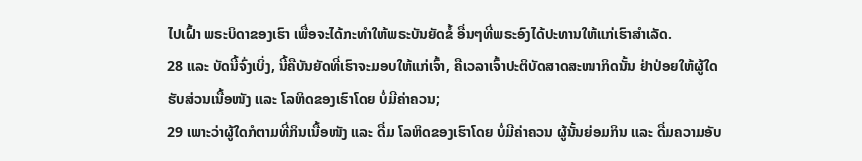ໄປເຝົ້າ ພຣະບິດາຂອງເຮົາ ເພື່ອຈະໄດ້ກະທຳໃຫ້ພຣະບັນຍັດຂໍ້ ອື່ນໆທີ່ພຣະອົງໄດ້ປະທານໃຫ້ແກ່ເຮົາສຳເລັດ.
28 ແລະ ບັດນີ້ຈົ່ງເບິ່ງ, ນີ້ຄືບັນຍັດທີ່ເຮົາຈະມອບໃຫ້ແກ່ເຈົ້າ, ຄືເວລາເຈົ້າປະຕິບັດສາດສະໜາກິດນັ້ນ ຢ່າປ່ອຍໃຫ້ຜູ້ໃດ ຮັບສ່ວນເນື້ອໜັງ ແລະ ໂລຫິດຂອງເຮົາໂດຍ ບໍ່ມີຄ່າຄວນ;
29 ເພາະວ່າຜູ້ໃດກໍຕາມທີ່ກິນເນື້ອໜັງ ແລະ ດື່ມ ໂລຫິດຂອງເຮົາໂດຍ ບໍ່ມີຄ່າຄວນ ຜູ້ນັ້ນຍ່ອມກິນ ແລະ ດື່ມຄວາມອັບ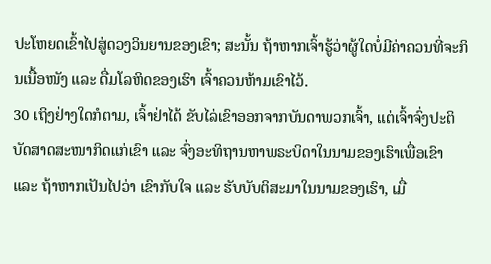ປະໂຫຍດເຂົ້າໄປສູ່ດວງວິນຍານຂອງເຂົາ; ສະນັ້ນ ຖ້າຫາກເຈົ້າຮູ້ວ່າຜູ້ໃດບໍ່ມີຄ່າຄວນທີ່ຈະກິນເນື້ອໜັງ ແລະ ດື່ມໂລຫິດຂອງເຮົາ ເຈົ້າຄວນຫ້າມເຂົາໄວ້.
30 ເຖິງຢ່າງໃດກໍຕາມ, ເຈົ້າຢ່າໄດ້ ຂັບໄລ່ເຂົາອອກຈາກບັນດາພວກເຈົ້າ, ແຕ່ເຈົ້າຈົ່ງປະຕິບັດສາດສະໜາກິດແກ່ເຂົາ ແລະ ຈົ່ງອະທິຖານຫາພຣະບິດາໃນນາມຂອງເຮົາເພື່ອເຂົາ ແລະ ຖ້າຫາກເປັນໄປວ່າ ເຂົາກັບໃຈ ແລະ ຮັບບັບຕິສະມາໃນນາມຂອງເຮົາ, ເມື່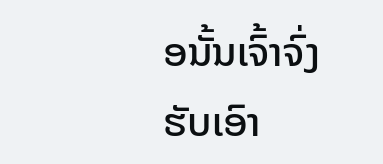ອນັ້ນເຈົ້າຈົ່ງຮັບເອົາ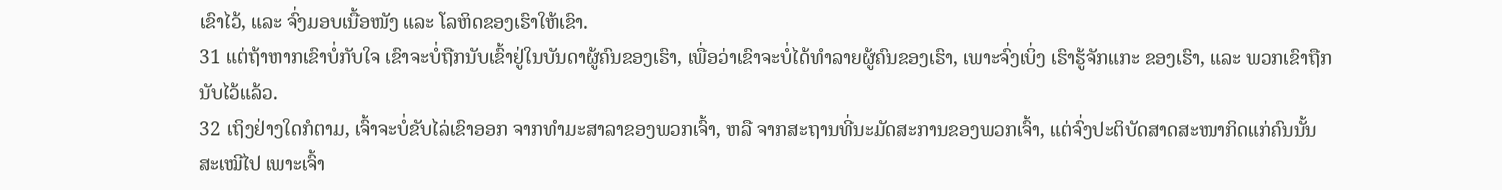ເຂົາໄວ້, ແລະ ຈົ່ງມອບເນື້ອໜັງ ແລະ ໂລຫິດຂອງເຮົາໃຫ້ເຂົາ.
31 ແຕ່ຖ້າຫາກເຂົາບໍ່ກັບໃຈ ເຂົາຈະບໍ່ຖືກນັບເຂົ້າຢູ່ໃນບັນດາຜູ້ຄົນຂອງເຮົາ, ເພື່ອວ່າເຂົາຈະບໍ່ໄດ້ທຳລາຍຜູ້ຄົນຂອງເຮົາ, ເພາະຈົ່ງເບິ່ງ ເຮົາຮູ້ຈັກແກະ ຂອງເຮົາ, ແລະ ພວກເຂົາຖືກນັບໄວ້ແລ້ວ.
32 ເຖິງຢ່າງໃດກໍຕາມ, ເຈົ້າຈະບໍ່ຂັບໄລ່ເຂົາອອກ ຈາກທຳມະສາລາຂອງພວກເຈົ້າ, ຫລື ຈາກສະຖານທີ່ນະມັດສະການຂອງພວກເຈົ້າ, ແຕ່ຈົ່ງປະຕິບັດສາດສະໜາກິດແກ່ຄົນນັ້ນສະເໝີໄປ ເພາະເຈົ້າ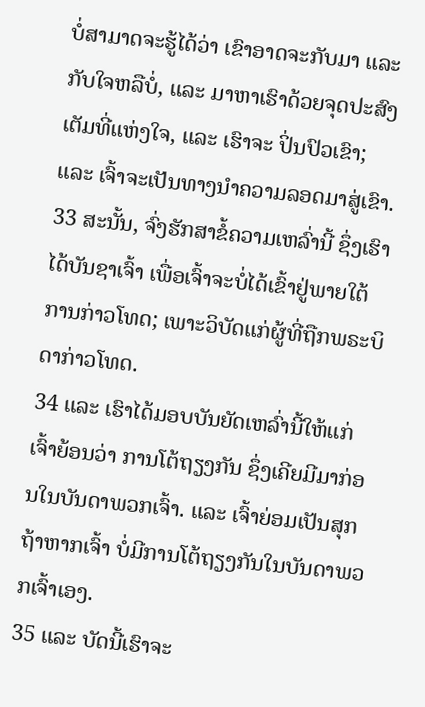ບໍ່ສາມາດຈະຮູ້ໄດ້ວ່າ ເຂົາອາດຈະກັບມາ ແລະ ກັບໃຈຫລືບໍ່, ແລະ ມາຫາເຮົາດ້ວຍຈຸດປະສົງເຕັມທີ່ແຫ່ງໃຈ, ແລະ ເຮົາຈະ ປິ່ນປົວເຂົາ; ແລະ ເຈົ້າຈະເປັນທາງນຳຄວາມລອດມາສູ່ເຂົາ.
33 ສະນັ້ນ, ຈົ່ງຮັກສາຂໍ້ຄວາມເຫລົ່ານີ້ ຊຶ່ງເຮົາໄດ້ບັນຊາເຈົ້າ ເພື່ອເຈົ້າຈະບໍ່ໄດ້ເຂົ້າຢູ່ພາຍໃຕ້ ການກ່າວໂທດ; ເພາະວິບັດແກ່ຜູ້ທີ່ຖືກພຣະບິດາກ່າວໂທດ.
34 ແລະ ເຮົາໄດ້ມອບບັນຍັດເຫລົ່ານີ້ໃຫ້ແກ່ເຈົ້າຍ້ອນວ່າ ການໂຕ້ຖຽງກັນ ຊຶ່ງເຄີຍມີມາກ່ອນໃນບັນດາພວກເຈົ້າ. ແລະ ເຈົ້າຍ່ອມເປັນສຸກ ຖ້າຫາກເຈົ້າ ບໍ່ມີການໂຕ້ຖຽງກັນໃນບັນດາພວກເຈົ້າເອງ.
35 ແລະ ບັດນີ້ເຮົາຈະ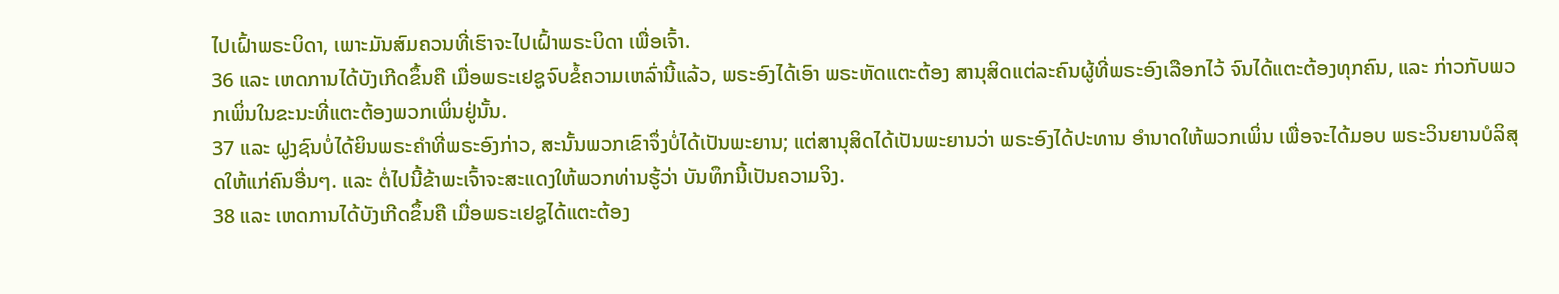ໄປເຝົ້າພຣະບິດາ, ເພາະມັນສົມຄວນທີ່ເຮົາຈະໄປເຝົ້າພຣະບິດາ ເພື່ອເຈົ້າ.
36 ແລະ ເຫດການໄດ້ບັງເກີດຂຶ້ນຄື ເມື່ອພຣະເຢຊູຈົບຂໍ້ຄວາມເຫລົ່ານີ້ແລ້ວ, ພຣະອົງໄດ້ເອົາ ພຣະຫັດແຕະຕ້ອງ ສານຸສິດແຕ່ລະຄົນຜູ້ທີ່ພຣະອົງເລືອກໄວ້ ຈົນໄດ້ແຕະຕ້ອງທຸກຄົນ, ແລະ ກ່າວກັບພວກເພິ່ນໃນຂະນະທີ່ແຕະຕ້ອງພວກເພິ່ນຢູ່ນັ້ນ.
37 ແລະ ຝູງຊົນບໍ່ໄດ້ຍິນພຣະຄຳທີ່ພຣະອົງກ່າວ, ສະນັ້ນພວກເຂົາຈຶ່ງບໍ່ໄດ້ເປັນພະຍານ; ແຕ່ສານຸສິດໄດ້ເປັນພະຍານວ່າ ພຣະອົງໄດ້ປະທານ ອຳນາດໃຫ້ພວກເພິ່ນ ເພື່ອຈະໄດ້ມອບ ພຣະວິນຍານບໍລິສຸດໃຫ້ແກ່ຄົນອື່ນໆ. ແລະ ຕໍ່ໄປນີ້ຂ້າພະເຈົ້າຈະສະແດງໃຫ້ພວກທ່ານຮູ້ວ່າ ບັນທຶກນີ້ເປັນຄວາມຈິງ.
38 ແລະ ເຫດການໄດ້ບັງເກີດຂຶ້ນຄື ເມື່ອພຣະເຢຊູໄດ້ແຕະຕ້ອງ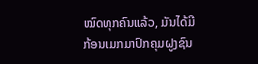ໝົດທຸກຄົນແລ້ວ, ມັນໄດ້ມີ ກ້ອນເມກມາປົກຄຸມຝູງຊົນ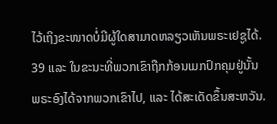ໄວ້ເຖິງຂະໜາດບໍ່ມີຜູ້ໃດສາມາດຫລຽວເຫັນພຣະເຢຊູໄດ້.
39 ແລະ ໃນຂະນະທີ່ພວກເຂົາຖືກກ້ອນເມກປົກຄຸມຢູ່ນັ້ນ ພຣະອົງໄດ້ຈາກພວກເຂົາໄປ, ແລະ ໄດ້ສະເດັດຂຶ້ນສະຫວັນ.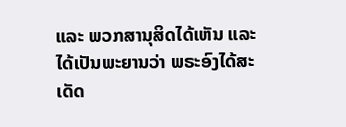ແລະ ພວກສານຸສິດໄດ້ເຫັນ ແລະ ໄດ້ເປັນພະຍານວ່າ ພຣະອົງໄດ້ສະເດັດ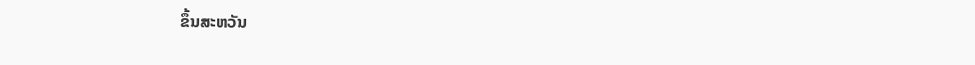ຂຶ້ນສະຫວັນ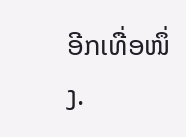ອີກເທື່ອໜຶ່ງ.